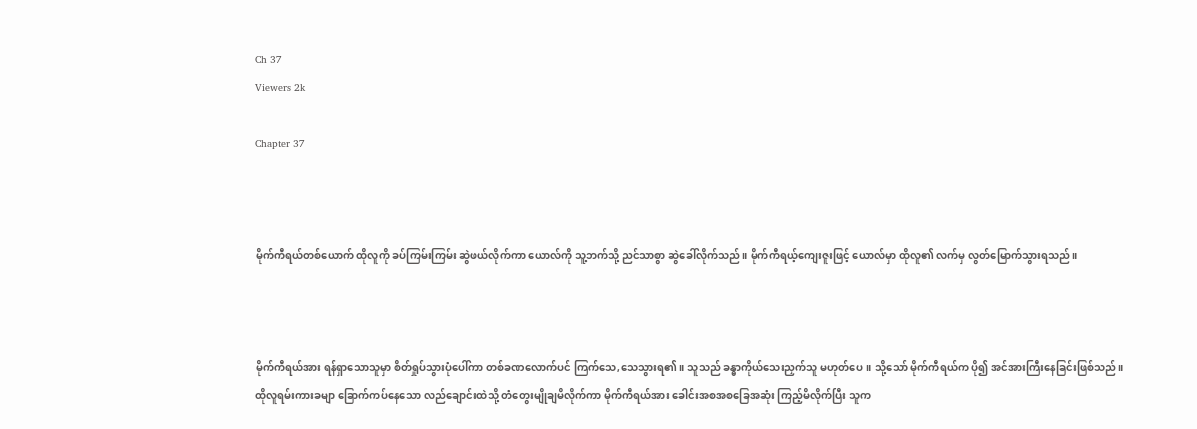Ch 37
Viewers 2k

Chapter 37



မိုက်ကီရယ်တစ်ယောက် ထိုလူကို ခပ်ကြမ်းကြမ်း ဆွဲဖယ်လိုက်ကာ ယောလ်ကို သူ့ဘက်သို့ ညင်သာစွာ ဆွဲခေါ်လိုက်သည်။ မိုက်ကီရယ့်ကျေးဇူးဖြင့် ယောလ်မှာ ထိုလူ၏ လက်မှ လွတ်မြောက်သွားရသည်။



မိုက်ကီရယ်အား ရန်ရှာသောသူမှာ စိတ်ရှုပ်သွားပုံပေါ်ကာ တစ်ခဏလောက်ပင် ကြက်သေ,သေသွားရ၏။ သူသည် ခန္ဓာကိုယ်သေးညှက်သူ မဟုတ်‌ပေ။ သို့သော် မိုက်ကီရယ်က ပို၍ အင်အားကြီးနေခြင်းဖြစ်သည်။ ထိုလူရမ်းကားခမျာ ခြောက်ကပ်နေသော လည်ချောင်းထဲသို့ တံတွေးမျိုချမိလိုက်ကာ မိုက်ကီရယ်အား ခေါင်းအစအစခြေအဆုံး ကြည့်မိလိုက်ပြီး သူက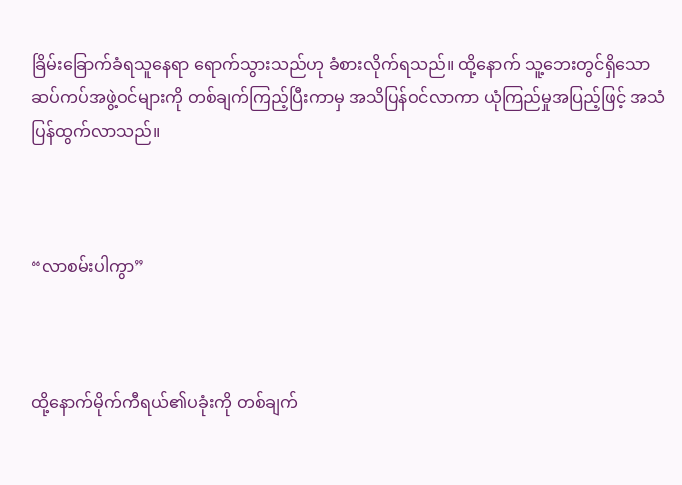ခြိမ်းခြောက်ခံရသူနေရာ ရောက်သွားသည်ဟု ခံစားလိုက်ရသည်။ ထို့နောက် သူ့ဘေးတွင်ရှိသော ဆပ်ကပ်အဖွဲ့ဝင်များကို တစ်ချက်ကြည့်ပြီးကာမှ အသိပြန်ဝင်လာကာ ယုံကြည်မှုအပြည့်ဖြင့် အသံပြန်ထွက်လာသည်။



“လာစမ်းပါကွာ”



ထို့နောက်မိုက်ကီရယ်၏ပခုံးကို တစ်ချက်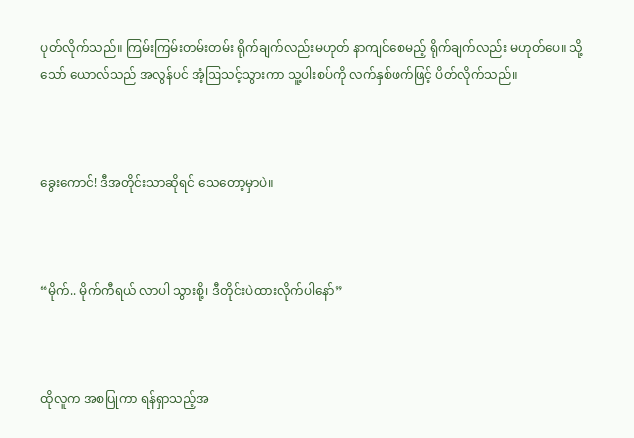ပုတ်လိုက်သည်။ ကြမ်းကြမ်းတမ်းတမ်း ရိုက်ချက်လည်းမဟုတ် နာကျင်စေမည့် ရိုက်ချက်လည်း မဟုတ်ပေ။ သို့သော် ယောလ်သည် အလွန်ပင် အံ့ဩသင့်သွားကာ သူ့ပါးစပ်ကို လက်နှစ်ဖက်ဖြင့် ပိတ်လိုက်သည်။



ခွေးကောင်! ဒီအတိုင်းသာဆိုရင် သေတော့မှာပဲ။



“မိုက်.. မိုက်ကီရယ် လာပါ သွားစို့၊ ဒီတိုင်းပဲထားလိုက်ပါနော်”



ထိုလူက အစပြုကာ ရန်ရှာသည့်အ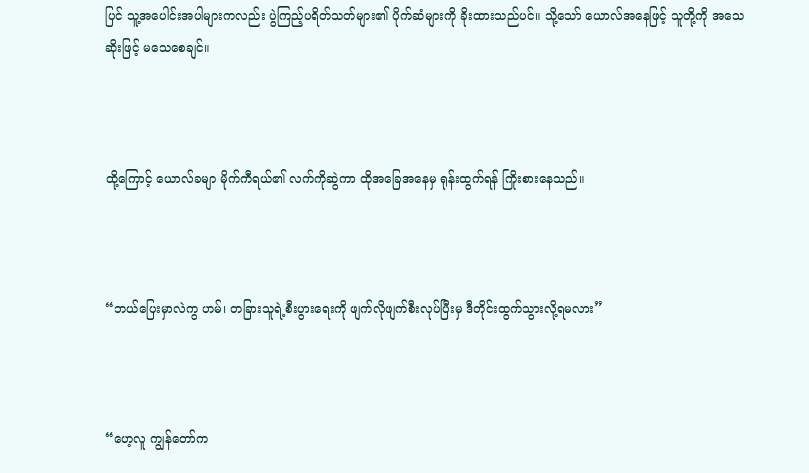ပြင် သူ့အပေါင်းအပါများကလည်း ပွဲကြည့်ပရိတ်သတ်များ၏ ပိုက်ဆံများကို ခိုးထားသည်ပင်။ သို့သော် ယောလ်အနေဖြင့် သူတို့ကို အသေဆိုးဖြင့် မသေစေချင်။



ထို့ကြောင့် ယောလ်ခမျာ မိုက်ကီရယ်၏ လက်ကိုဆွဲကာ ထိုအခြေအနေမှ ရုန်းထွက်ရန် ကြိုးစားနေသည်။



“ဘယ်ပြေးမှာလဲကွ ဟမ်၊ တခြားသူရဲ့စီးပွားရေးကို ဖျက်လိုဖျက်စီးလုပ်ပြီးမှ ဒီတိုင်းထွက်သွားလို့ရမလား”



“ဟေ့လူ ကျွန်တော်က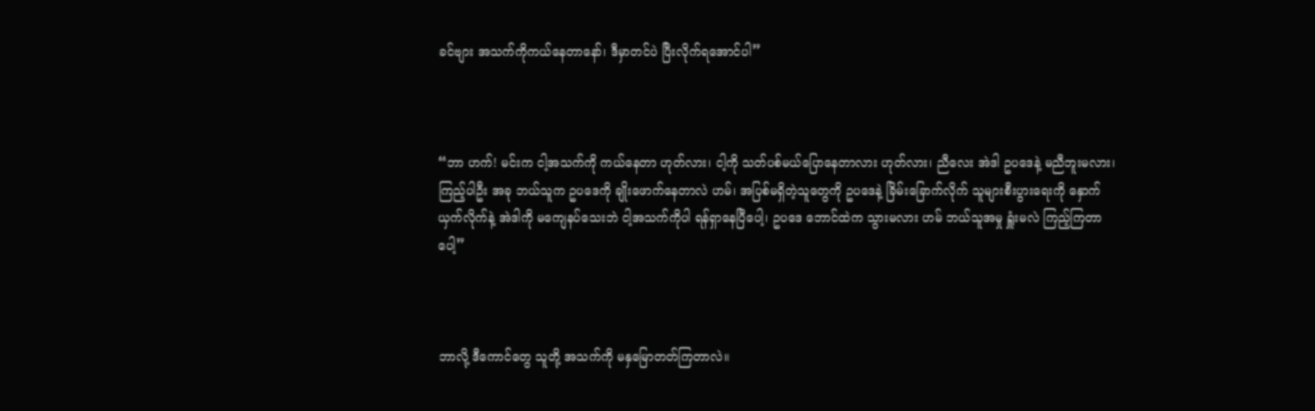ခင်ဗျား အသက်ကိုကယ်နေတာနော်၊ ဒီမှာတင်ပဲ ပြီးလိုက်ရအောင်ပါ”



“ဘာ ဟက်! မင်းက ငါ့အသက်ကို ကယ်နေတာ ဟုတ်လား၊ ငါ့ကို သတ်ပစ်မယ်ပြောနေတာလား ဟုတ်လား၊ ညီလေး အဲဒါ ဥပဒေနဲ့ မညီဘူးမလား၊ ကြည့်ပါဦး အခု ဘယ်သူက ဥပဒေကို ချိုးဖောက်နေတာလဲ ဟမ်၊ အပြစ်မရှိတဲ့သူတွေကို ဥပဒေနဲ့ ခြိမ်းခြောက်လိုက် သူများစီးပွားရေးကို နှောက်ယှက်လိုက်နဲ့ အဲဒါကို မကျေနပ်သေးဘဲ ငါ့အသက်ကိုပါ ရန်ရှာနေပြီပေါ့၊ ဥပဒေ ဘောင်ထဲက သွားမလား ဟမ် ဘယ်သူအမှု ရှူံးမလဲ ကြည့်ကြတာပေါ့”



ဘာလို့ ဒီကောင်တွေ သူတို့ အသက်ကို မနှမြောတတ်ကြတာလဲ။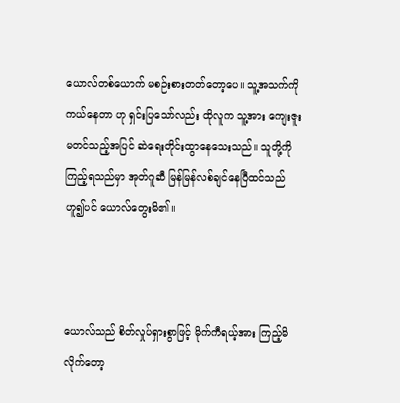ယောလ်တစ်ယောက် မစဉ်းစားတတ်တော့ပေ။ သူ့အသက်ကို ကယ်နေတာ ဟု ရှင်းပြသော်လည်း ထိုလူက သူ့အား ကျေးဇူးမတင်သည့်အပြင် ဆဲရေးတိုင်းထွာနေသေးသည်။ သူတို့ကိုကြည့်ရသည်မှာ အုတ်ဂူဆီ မြန်မြန်လစ်ချင်နေပြီထင်သည် ဟူ၍ပင် ယောလ်တွေးမိ၏။



ယောလ်သည် စိတ်လှုပ်ရှားစွာဖြင့် မိုက်ကီရယ့်အား ကြည့်မိလိုက်‌တော့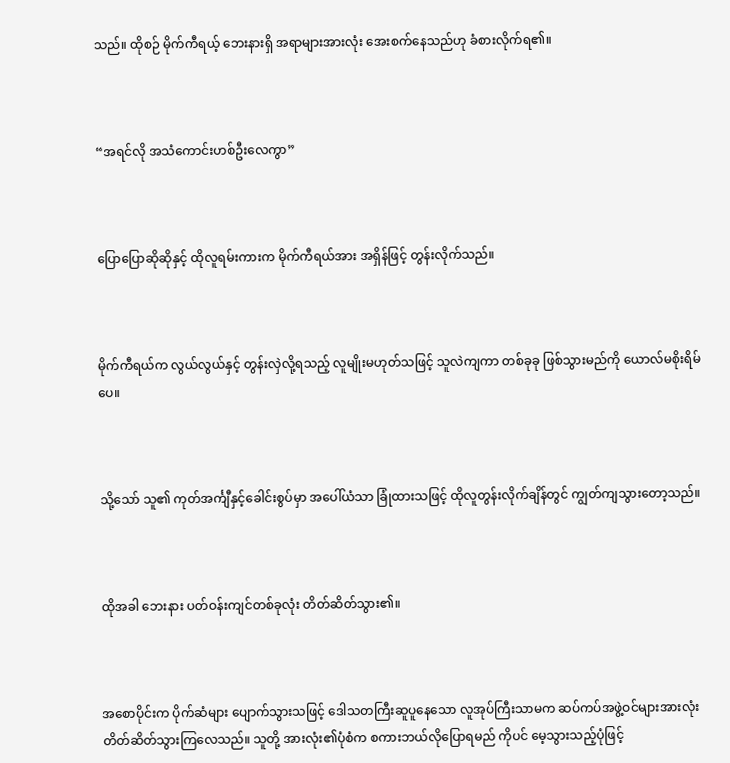သည်။ ထိုစဉ် မိုက်ကီရယ့် ဘေးနားရှိ အရာများအားလုံး အေးစက်နေသည်ဟု ခံစားလိုက်ရ၏။



“အရင်လို အသံကောင်းဟစ်ဦးလေကွာ”



ပြောပြောဆိုဆိုနှင့် ထိုလူရမ်းကားက မိုက်ကီရယ်အား အရှိန်ဖြင့် တွန်းလိုက်သည်။



မိုက်ကီရယ်က လွယ်လွယ်နှင့် တွန်းလှဲလို့ရသည့် လူမျိုးမဟုတ်သဖြင့် သူလဲကျကာ တစ်ခုခု ဖြစ်သွားမည်ကို ယောလ်မစိုးရိမ်ပေ။



သို့သော် သူ၏ ကုတ်အင်္ကျီနှင့်ခေါင်းစွပ်မှာ အပေါ်ယံသာ ခြုံထားသဖြင့် ထိုလူတွန်းလိုက်ချိန်တွင် ကျွတ်ကျသွားတော့သည်။



ထိုအခါ ဘေးနား ပတ်ဝန်းကျင်တစ်ခုလုံး တိတ်ဆိတ်သွား၏။



အစောပိုင်းက ပိုက်ဆံများ ပျောက်သွားသဖြင့် ဒေါသတကြီးဆူပူနေသော လူအုပ်ကြီးသာမက ဆပ်ကပ်အဖွဲ့ဝင်များအားလုံး တိတ်ဆိတ်သွားကြလေသည်။ သူတို့ အားလုံး၏ပုံစံက စကားဘယ်လိုပြောရမည် ကိုပင် မေ့သွားသည့်ပုံဖြင့်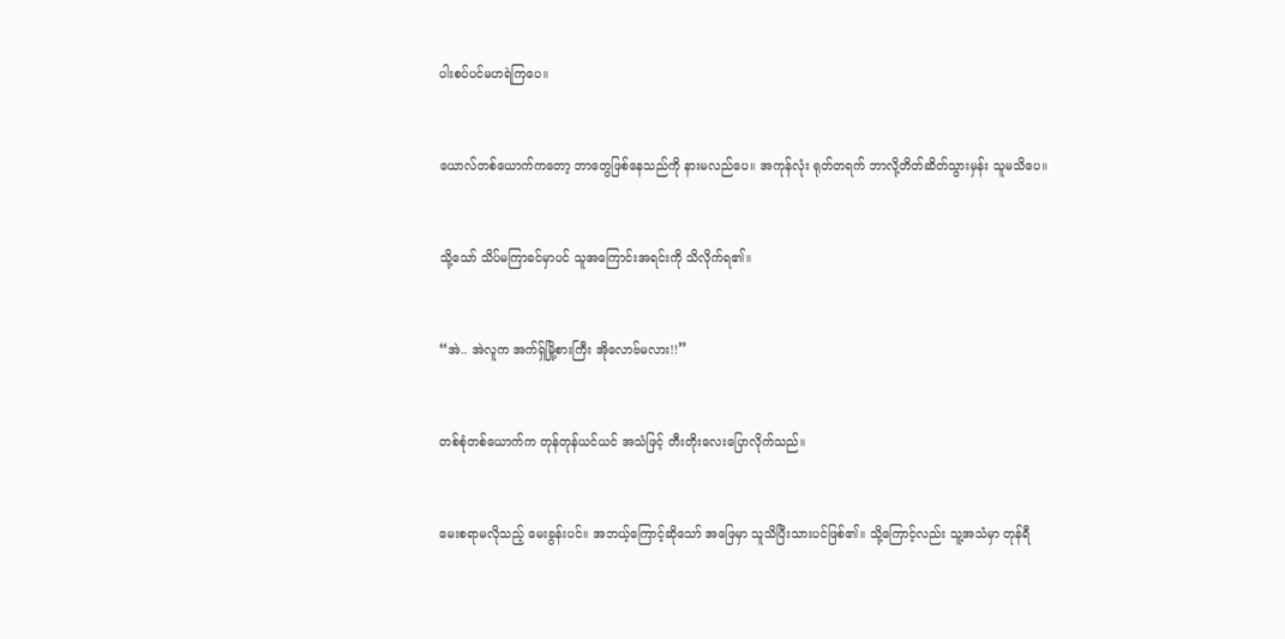ပါးစပ်ပင်မဟရဲကြပေ။



ယောလ်တစ်ယောက်ကတော့ ဘာတွေဖြစ်နေသည်ကို နားမလည်ပေ။ အကုန်လုံး ရုတ်တရက် ဘာလို့တိတ်ဆိတ်သွားမှန်း သူမသိပေ။



သို့သော် သိပ်မကြာခင်မှာပင် သူအကြောင်းအရင်းကို သိလိုက်ရ၏။



“အဲ.. အဲလူက အက်ရှ်မြို့စားကြီး အိုလောဗ်မလား!!”



တစ်စုံတစ်ယောက်က တုန်တုန်ယင်ယင် အသံဖြင့် တီးတိုးလေးပြောလိုက်သည်။



မေးစရာမလိုသည့် မေးခွန်းပင်။ အဘယ့်ကြောင့်ဆိုသော် အဖြေမှာ သူသိပြီးသားပင်ဖြစ်၏။ သို့ကြောင့်လည်း သူ့အသံမှာ တုန်ရီ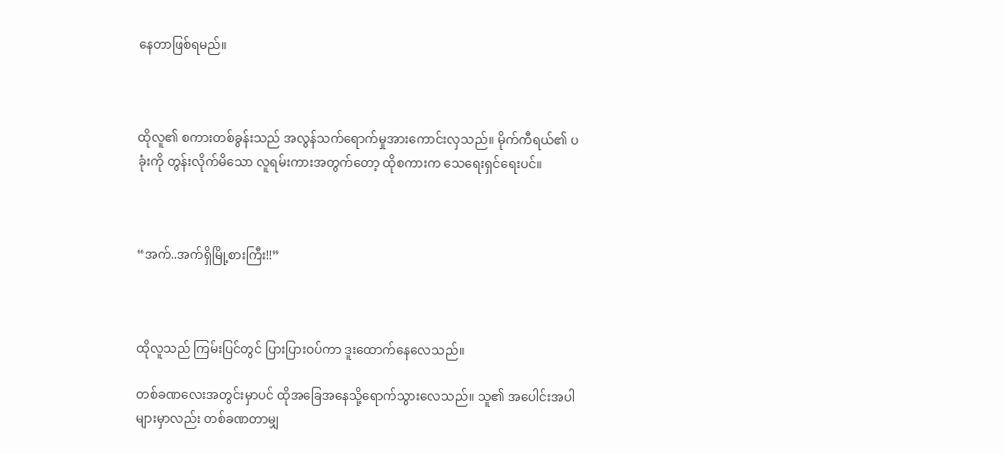နေတာဖြစ်ရမည်။



ထိုလူ၏ စကားတစ်ခွန်းသည် အလွန်သက်ရောက်မှုအားကောင်းလှသည်။ မိုက်ကီရယ်၏ ပခုံးကို တွန်းလိုက်မိသော လူရမ်းကားအတွက်တော့ ထိုစကားက သေရေးရှင်ရေးပင်။



“အက်..အက်ရှိမြို့စားကြီး!!”



ထိုလူသည် ကြမ်းပြင်တွင် ပြားပြားဝပ်ကာ ဒူးထောက်နေလေသည်။

တစ်ခဏလေးအတွင်းမှာပင် ထိုအခြေအနေသို့ရောက်သွားလေသည်။ သူ၏ အပေါင်းအပါများမှာလည်း တစ်ခဏတာမျှ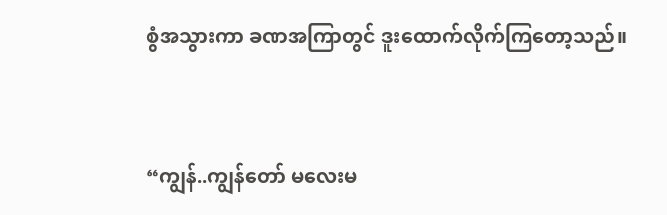စွံအသွားကာ ခဏအကြာတွင် ဒူးထောက်လိုက်ကြတော့သည်။



“ကျွန်..ကျွန်တော် မလေးမ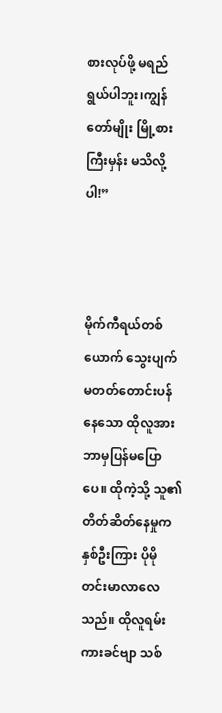စားလုပ်ဖို့ မရည်ရွယ်ပါဘူး၊ကျွန်တော်မျိုး မြို့စားကြီးမှန်း မသိလို့ပါ!”



မိုက်ကီရယ်တစ်ယောက် သွေးပျက်မတတ်တောင်းပန်နေသော ထိုလူအား ဘာမှပြန်မပြောပေ။ ထိုကဲ့သို့ သူ၏ တိတ်ဆိတ်နေမှုက နှစ်ဦးကြား ပိုမို တင်းမာလာလေသည်။ ထိုလူရမ်းကားခင်ဗျာ သစ်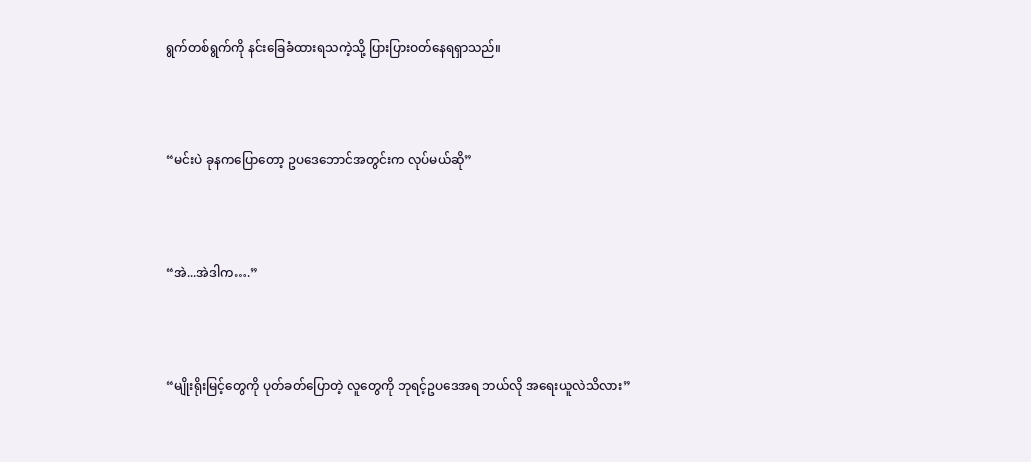ရွက်တစ်ရွက်ကို နင်းခြေခံထားရသကဲ့သို့ ပြားပြားဝတ်နေရရှာသည်။



“မင်းပဲ ခုနကပြောတော့ ဥပဒေဘောင်အတွင်းက လုပ်မယ်ဆို”



“အဲ...အဲဒါက….”



“မျိုးရိုးမြင့်တွေကို ပုတ်ခတ်ပြောတဲ့ လူတွေကို ဘုရင့်ဥပဒေအရ ဘယ်လို အရေးယူလဲသိလား”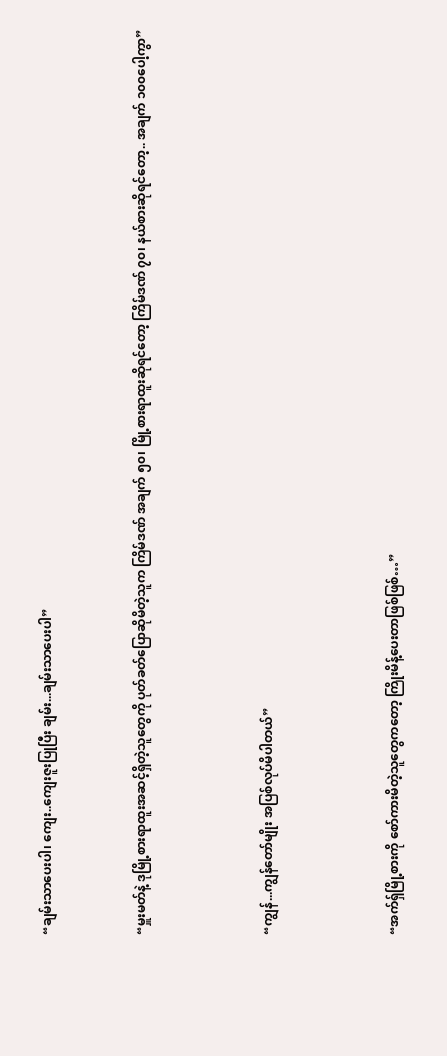“ချမ်းသာပေးပါ၊ ကျေး..ကျေးဇူးပြုပြီး ချမ်း...ချမ်းသာပေးပါ”


“မှူးမတ်နဲ့ ဒုမြို့စားရာထူးအဆင့်ရှိတဲ့သူတွေကို ပုတ်ခတ်ပြောဆိုမိတဲ့သူက ကြိမ်ဒဏ် အချက် ၅၀၊ မြို့စားရာထူးဆိုရင်တော့ ကြိမ်ဒဏ် ၇၀၊ နယ်စားဆိုရင်တော့.. အချက် ၁၀၀ပေါ့ကွာ”



“ကျွန်...ကျွန်တော်မျိုး အပြစ်လုပ်မိပါတယ်”



“အက်ရှ်မြို့စားကို စော်ကားမိတဲ့သူတွေကတော့ ကြိုးမိန့်ပေးတာဖြစ်ဖြစ်…”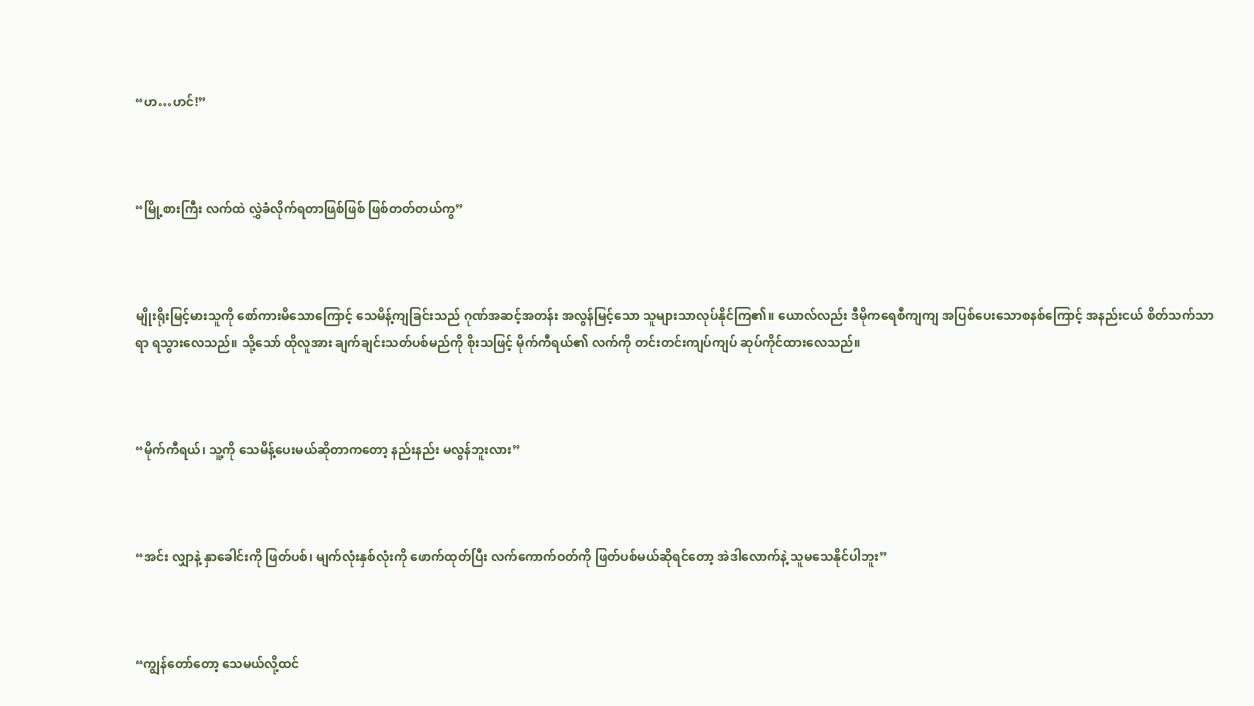“ဟ…ဟင်!”



“မြို့စားကြီး လက်ထဲ လွှဲခံလိုက်ရတာဖြစ်ဖြစ် ဖြစ်တတ်တယ်ကွ”



မျိုးရိုးမြင့်မား‌သူကို စော်ကားမိသောကြောင့် သေမိန့်ကျခြင်းသည် ဂုဏ်အဆင့်အတန်း အလွန်မြင့်သော သူများသာလုပ်နိုင်ကြ၏။ ယောလ်လည်း ဒီမိုကရေစီကျကျ အပြစ်ပေးသောစနစ်ကြောင့် အနည်းငယ် စိတ်သက်သာရာ ရသွားလေသည်။ သို့သော် ထိုလူအား ချက်ချင်းသတ်ပစ်မည်ကို စိုးသဖြင့် မိုက်ကီရယ်၏ လက်ကို တင်းတင်းကျပ်ကျပ် ဆုပ်ကိုင်ထားလေသည်။



“မိုက်ကီရယ်၊ သူ့ကို‌ သေမိန့်ပေးမယ်ဆိုတာကတော့ နည်းနည်း မလွန်ဘူးလား”



“အင်း လျှာနဲ့ နှာခေါင်းကို ဖြတ်ပစ်၊ မျက်လုံး‌နှစ်လုံးကို ဖောက်ထုတ်ပြီး လက်ကောက်ဝတ်ကို ဖြတ်ပစ်မယ်ဆိုရင်တော့ အဲဒါလောက်နဲ့ သူမသေနိုင်ပါဘူး”



“ကျွန်တော်တော့ သေမယ်လို့ထင်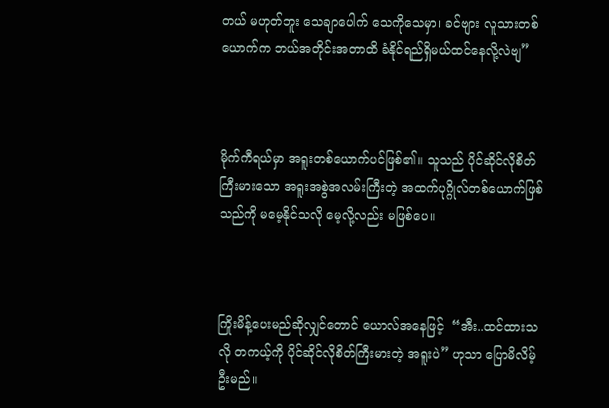တယ် မဟုတ်ဘူး သေချာပေါက် သေကိုသေမှာ၊ ခင်ဗျား လူသားတစ်ယောက်က ဘယ်အတိုင်းအတာထိ ခံနိုင်ရည်ရှိမယ်ထင်နေလို့လဲဗျ”



မိုက်ကီရယ်မှာ အရူးတစ်ယောက်ပင်ဖြစ်၏။ သူသည် ပိုင်ဆိုင်လိုစိတ်ကြီးမားသော အရူးအစွဲအလမ်းကြီးတဲ့ အထက်ပုဂ္ဂိုလ်တစ်ယောက်ဖြစ်သည်ကို မမေ့နိုင်သလို မေ့လို့လည်း မဖြစ်ပေ။



ကြိုးမိန့်ပေးမည်ဆိုလျှင်တောင် ယောလ်အနေဖြင့်  “အီး..ထင်ထားသလို တကယ့်ကို ပိုင်ဆိုင်လိုစိတ်ကြီးမားတဲ့ အရူးပဲ” ဟုသာ ပြောမိလိမ့်ဦးမည်။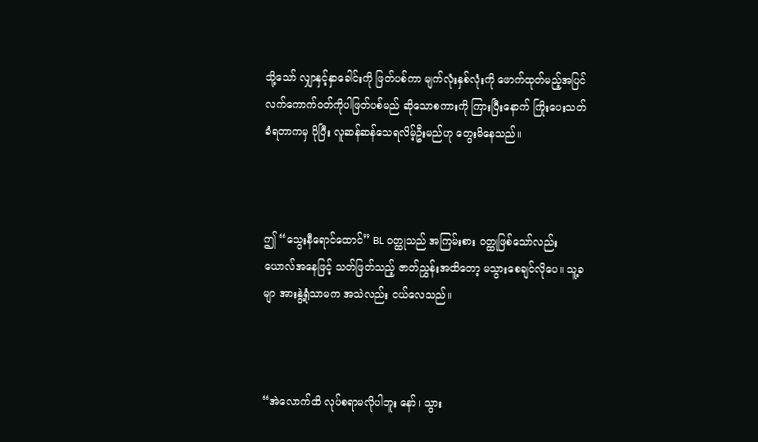သို့သော် လျှာနှင့်နှာခေါင်းကို ဖြတ်ပစ်ကာ မျက်လုံး‌နှစ်လုံးကို ဖောက်ထုတ်မည့်အပြင် လက်ကောက်ဝတ်ကိုပါဖြတ်ပစ်မည် ဆိုသောစကားကို ကြားပြီးနောက် ကြိုးပေးသတ်ခံရတာကမှ ပိုပြီး လူဆန်ဆန်သေရလိမ့်ဦးမည်ဟု တွေးမိနေသည်။



ဤ “သွေးနီရောင်ထောင်” BL ဝတ္ထုသည် အကြမ်းစား ဝတ္ထုဖြစ်သော်လည်း ယောလ်အနေဖြင့် သတ်ဖြတ်သည့် ဇာတ်ညွှန်းအထိတော့ မသွားစေချင်လိုပေ။ သူ့ခမျာ အားနွဲ့ရုံသာမက အသဲလည်း ငယ်လေသည်။



“အဲလောက်ထိ လုပ်စရာမလိုပါဘူး နော်၊ သွား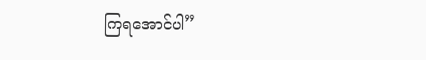ကြရအောင်ပါ”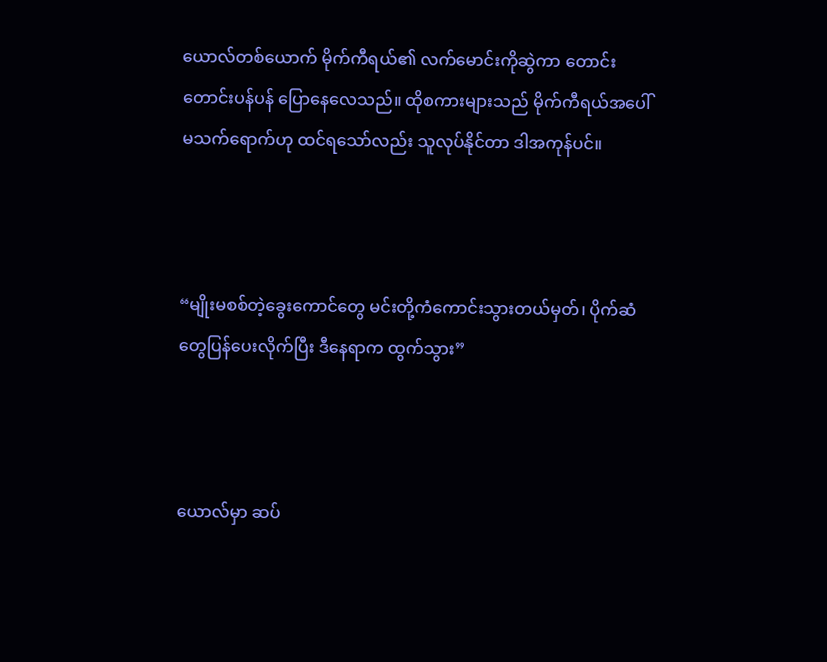ယောလ်တစ်ယောက် မိုက်ကီရယ်၏ လက်မောင်းကိုဆွဲကာ တောင်းတောင်းပန်ပန် ပြောနေလေသည်။ ထိုစကားများသည် မိုက်ကီရယ်အပေါ် မသက်ရောက်ဟု ထင်ရသော်လည်း သူလုပ်နိုင်တာ ဒါအကုန်ပင်။



“မျိုးမစစ်တဲ့ခွေးကောင်တွေ မင်းတို့ကံကောင်းသွားတယ်မှတ်၊ ပိုက်ဆံတွေပြန်ပေးလိုက်ပြီး ဒီနေရာက ထွက်သွား”



ယောလ်မှာ ဆပ်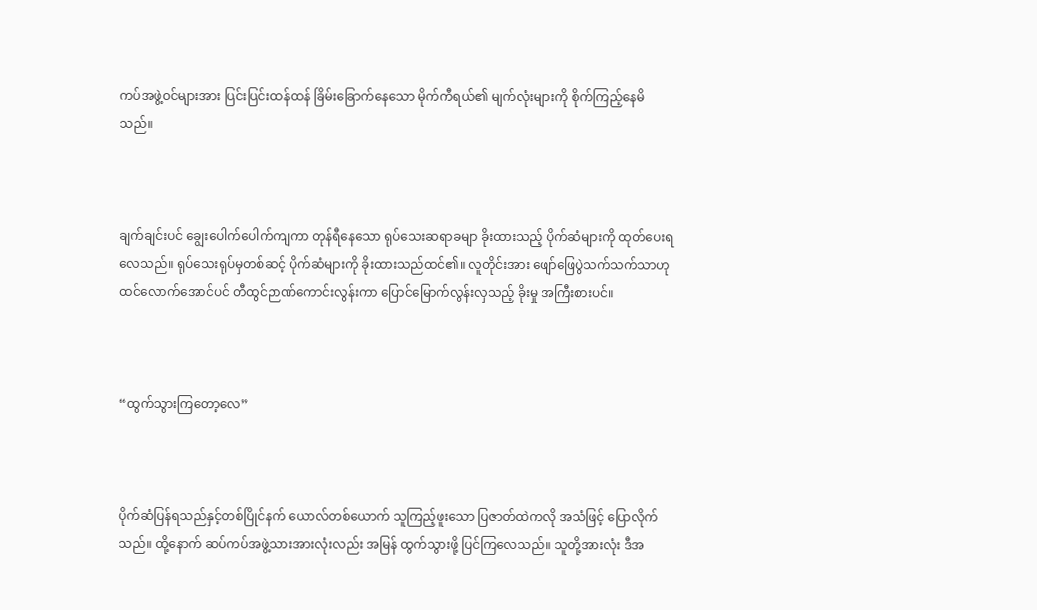ကပ်အဖွဲ့ဝင်များအား ပြင်းပြင်းထန်ထန် ခြိမ်းခြောက်နေသော မိုက်ကီရယ်၏ မျက်လုံးများကို စိုက်ကြည့်နေမိသည်။



ချက်ချင်းပင် ချွေးပေါက်ပေါက်ကျကာ တုန်ရီနေသော ရုပ်သေးဆရာခမျာ ခိုးထားသည့် ပိုက်ဆံများကို ထုတ်ပေးရလေသည်။ ရုပ်သေးရုပ်မှတစ်ဆင့် ပိုက်ဆံများကို ခိုးထားသည်ထင်၏။ လူတိုင်းအား ဖျော်ဖြေပွဲသက်သက်သာဟု ထင်လောက်အောင်ပင် တီထွင်ဉာဏ်ကောင်းလွန်းကာ ပြောင်မြောက်လွန်းလှသည့် ခိုးမှု အကြီးစားပင်။



“ထွက်သွားကြတော့လေ”



ပိုက်ဆံပြန်ရသည်နှင့်တစ်ပြိုင်နက် ယောလ်တစ်ယောက် သူကြည့်ဖူးသော ပြဇာတ်ထဲကလို အသံဖြင့် ပြောလိုက်သည်။ ထို့နောက် ဆပ်ကပ်အဖွဲ့သားအားလုံးလည်း အမြန် ထွက်သွားဖို့ ပြင်ကြလေသည်။ သူတို့အားလုံး ဒီအ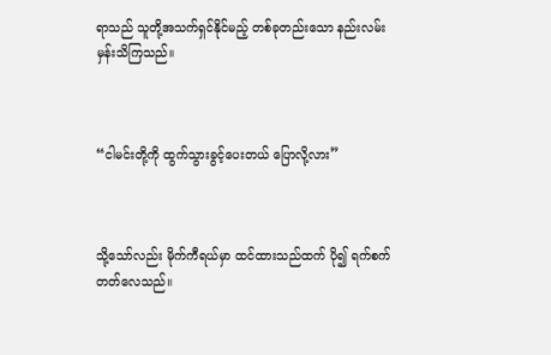ရာသည် သူတို့အသက်ရှင်နိုင်မည့် တစ်ခုတည်းသော နည်းလမ်းမှန်းသိကြသည်။



“ငါမင်းတို့ကို ထွက်သွားခွင့်ပေးတယ် ပြောလို့လား”



သို့သော်လည်း မိုက်ကီရယ်မှာ ထင်ထားသည်ထက် ပို၍ ရက်စက်တတ်လေသည်။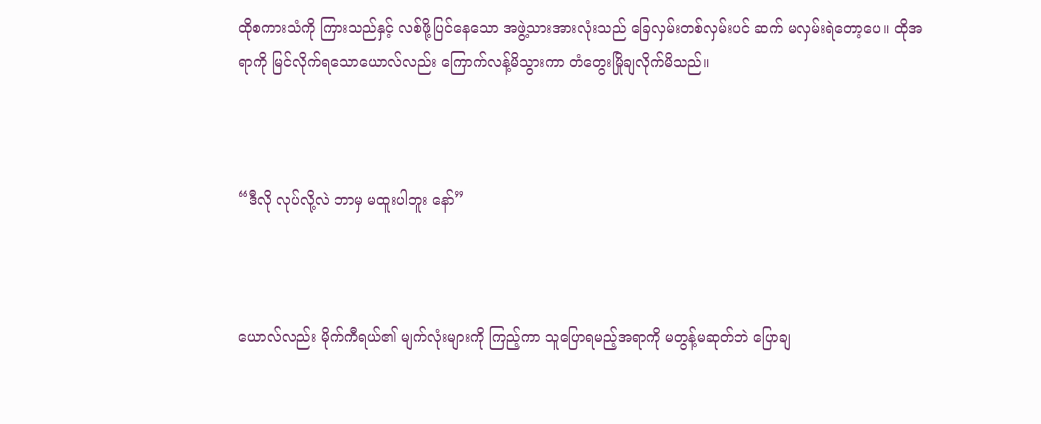ထိုစကားသံကို ကြားသည်နှင့် လစ်ဖို့ပြင်နေသော အဖွဲ့သားအားလုံးသည် ခြေလှမ်းတစ်လှမ်းပင် ဆက် မလှမ်းရဲတော့ပေ။ ထိုအရာကို မြင်လိုက်ရသောယောလ်လည်း ကြောက်လန့်မိသွားကာ တံတွေးမြိုချလိုက်မိသည်။



“ဒီလို လုပ်လို့လဲ ဘာမှ မထူးပါဘူး နော်”



ယောလ်လည်း မိုက်ကီရယ်၏ မျက်လုံးများကို ကြည့်ကာ သူပြောရမည့်အရာကို မတွန့်မဆုတ်ဘဲ ပြောချ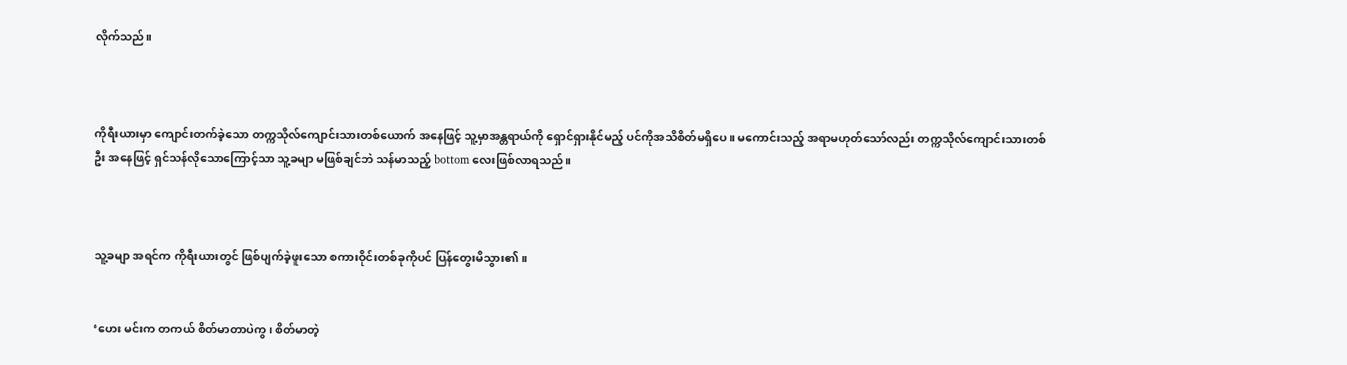လိုက်သည်။



ကိုရီးယားမှာ ကျောင်းတက်ခဲ့သော တက္ကသိုလ်ကျောင်းသားတစ်ယောက် အနေဖြင့် သူ့မှာအန္တရာယ်ကို ရှောင်ရှားနိုင်မည့် ပင်ကိုအသိစိတ်မရှိပေ။ မကောင်းသည့် အရာမဟုတ်သော်လည်း တက္ကသိုလ်ကျောင်းသားတစ်ဦး အနေဖြင့် ရှင်သန်လိုသောကြောင့်သာ သူ့ခမျာ မဖြစ်ချင်ဘဲ သန်မာသည့် bottom လေးဖြစ်လာရသည်။



သူ့ခမျာ အရင်က ကိုရီးယားတွင် ဖြစ်ပျက်ခဲ့ဖူးသော စကားဝိုင်းတစ်ခုကိုပင် ပြန်တွေးမိသွား၏။


‘ဟေး မင်းက တကယ် စိတ်မာတာပဲကွ၊ စိတ်မာတဲ့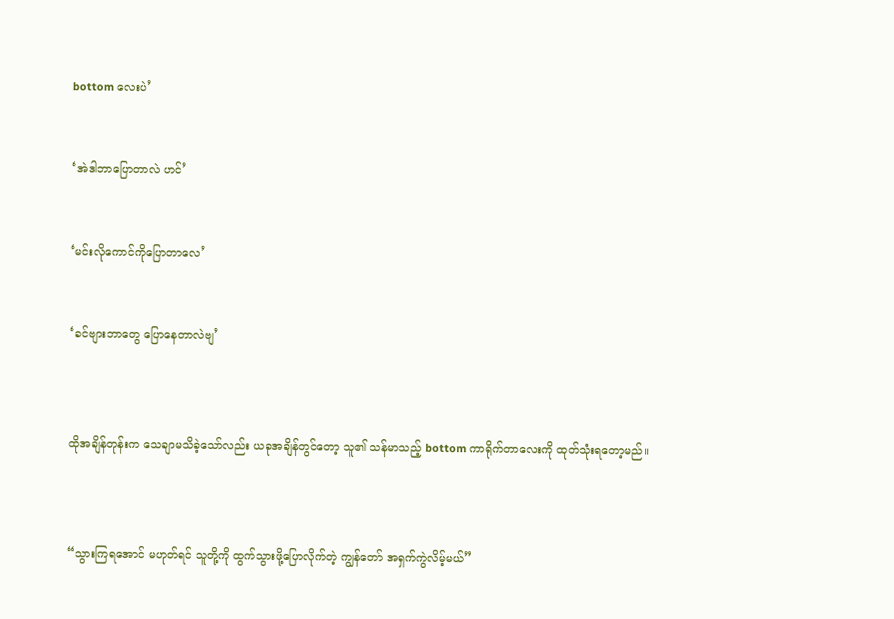bottom လေးပဲ’


‘အဲဒါဘာပြောတာလဲ ဟင်’


‘မင်းလိုကောင်ကိုပြောတာလေ’


‘ခင်ဗျားဘာတွေ ပြောနေတာလဲဗျ’



ထိုအချိန်တုန်းက သေချာမသိခဲ့သော်လည်း ယခုအချိန်တွင်တော့ သူ၏ သန်မာသည့် bottom ကာရိုက်တာလေးကို ထုတ်သုံးရတော့မည်။



“သွားကြရအောင် မဟုတ်ရင် သူတို့ကို ထွက်သွားဖို့ပြောလိုက်တဲ့ ကျွန်တော် အရှက်ကွဲလိမ့်မယ်”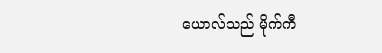ယောလ်သည် မိုက်ကီ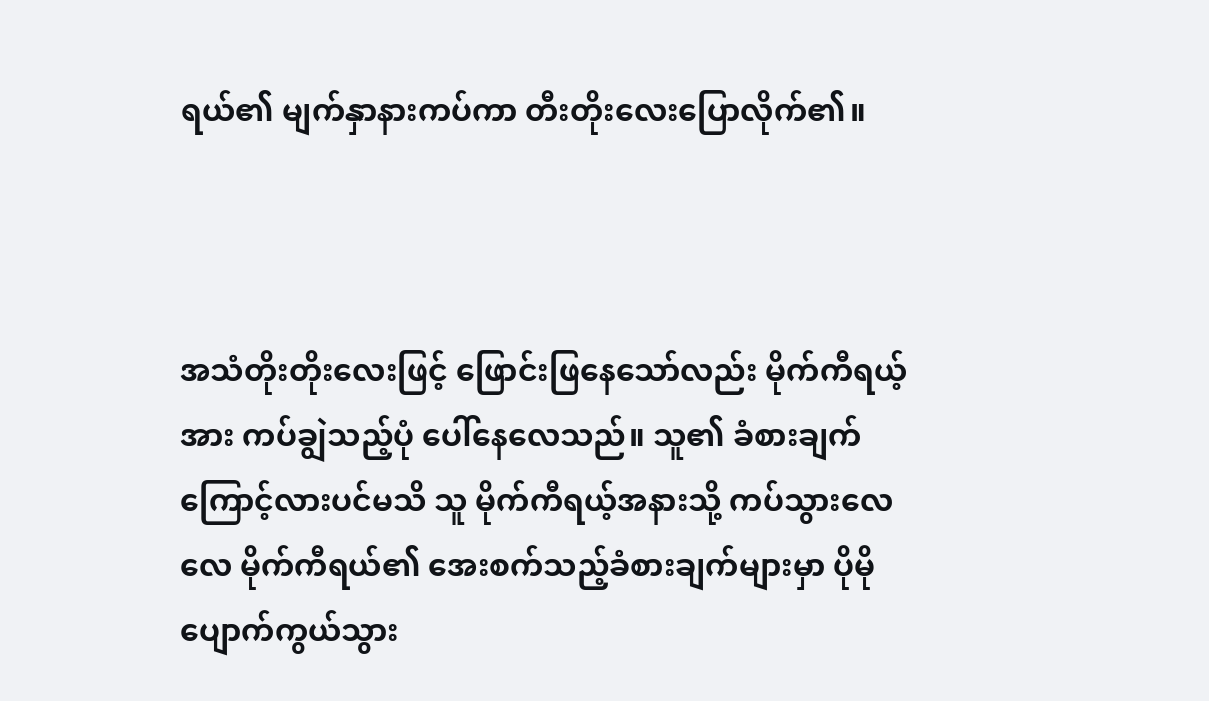ရယ်၏ မျက်နှာနားကပ်ကာ တီးတိုးလေးပြောလိုက်၏။



အသံ‌တိုးတိုးလေးဖြင့် ဖြောင်းဖြနေသော်လည်း မိုက်ကီရယ့်အား ကပ်ချွဲသည့်ပုံ ပေါ်နေလေသည်။ သူ၏ ခံစားချက်ကြောင့်လားပင်မသိ သူ မိုက်ကီရယ့်အနားသို့ ကပ်သွားလေလေ မိုက်ကီရယ်၏ အေးစက်သည့်ခံစားချက်များမှာ ပိုမို ပျောက်ကွယ်သွား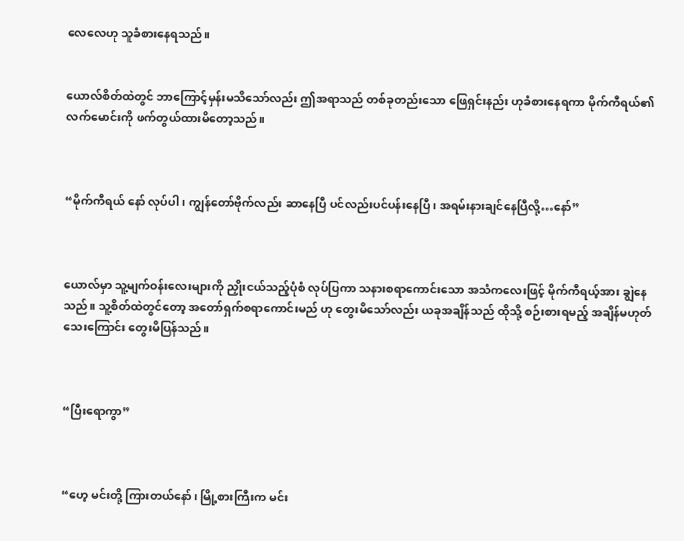လေလေဟု သူခံစားနေရသည်။


ယောလ်စိတ်ထဲတွင် ဘာကြောင့်မှန်းမသိသော်လည်း ဤအရာသည် တစ်ခုတည်းသော ဖြေရှင်းနည်း ဟုခံစားနေရကာ မိုက်ကီရယ်၏ လက်မောင်းကို ဖက်တွယ်ထားမိတော့သည်။



“မိုက်ကီရယ် နော် လုပ်ပါ၊ ကျွန်တော်ဗိုက်လည်း ဆာနေပြီ ပင်လည်းပင်ပန်းနေပြီ၊ အရမ်းနားချင်နေပြီလို့…နော်”



ယောလ်မှာ သူ့မျက်ဝန်းလေးများကို ညှိုးငယ်သည့်ပုံစံ လုပ်ပြကာ သနားစရာကောင်းသော အသံကလေးဖြင့် မိုက်ကီရယ့်အား ချွဲနေသည်။ သူ့စိတ်ထဲတွင်တော့ အတော်ရှက်စရာကောင်းမည် ဟု တွေးမိသော်လည်း ယခုအချိန်သည် ထိုသို့ စဉ်းစားရမည့် အချိန်မဟုတ်သေးကြောင်း တွေးမိပြန်သည်။



“ပြီးရောကွာ”



“ဟေ့ မင်းတို့ ကြားတယ်နော်၊ မြို့စားကြီးက မင်း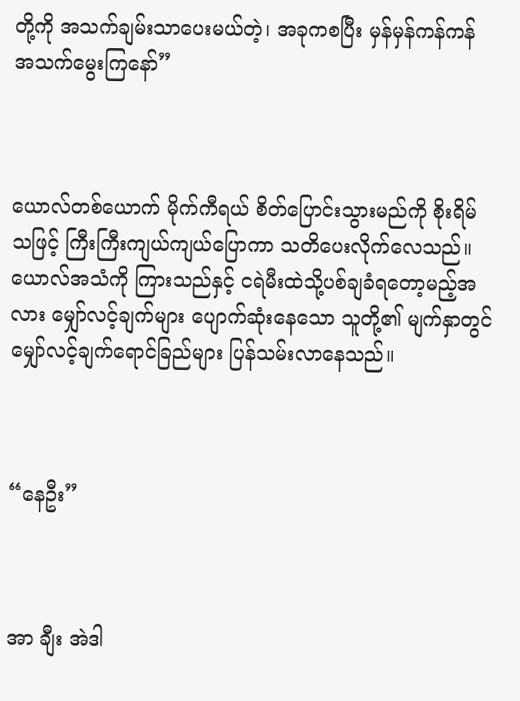တို့ကို အသက်ချမ်းသာပေးမယ်တဲ့၊ အခုကစပြီး မှန်မှန်ကန်ကန် အသက်မွေးကြနော်”



ယောလ်တစ်ယောက် မိုက်ကီရယ် စိတ်ပြောင်းသွားမည်ကို စိုးရိမ်သဖြင့် ကြီးကြီးကျယ်ကျယ်ပြောကာ သတိပေးလိုက်လေသည်။ ယောလ်အသံကို ကြားသည်နှင့် ငရဲမီးထဲသို့ပစ်ချခံရတော့မည့်အလား မျှော်လင့်ချက်များ ပျောက်ဆုံးနေသော သူတို့၏ မျက်နှာတွင် မျှော်လင့်ချက်ရောင်ခြည်များ ပြန်သမ်းလာနေသည်။



“နေဦး”



အာ ချီး အဲဒါ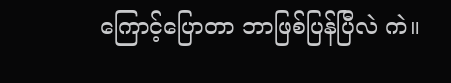ကြောင့်ပြောတာ ဘာဖြစ်ပြန်ပြီလဲ ကဲ။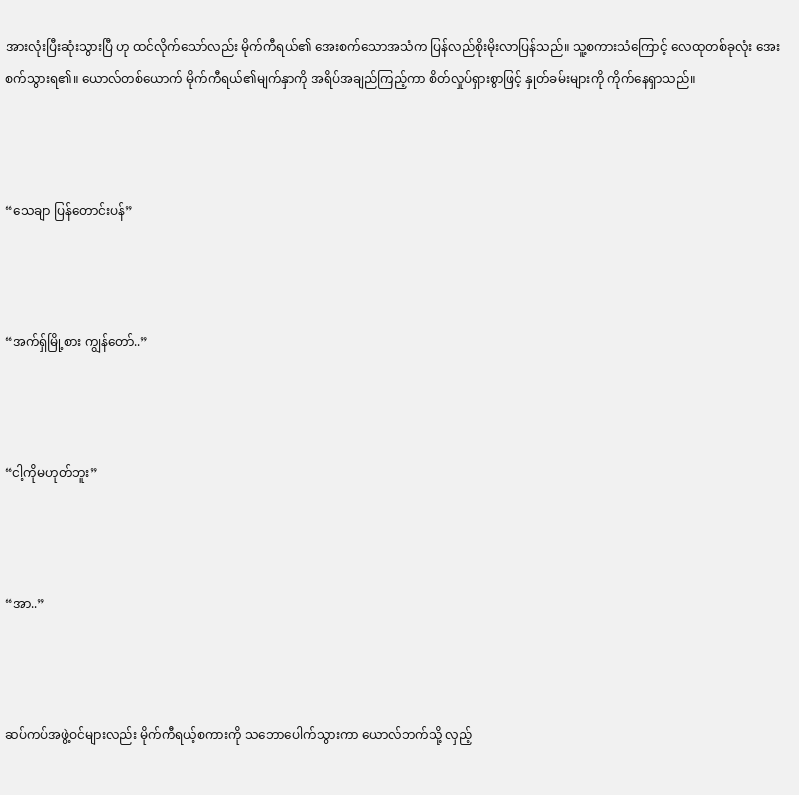အားလုံးပြီးဆုံးသွားပြီ ဟု ထင်လိုက်သော်လည်း မိုက်ကီရယ်၏ အေးစက်သောအသံက ပြန်လည်စိုးမိုးလာပြန်သည်။ သူ့စကားသံကြောင့် လေထုတစ်ခုလုံး အေးစက်သွားရ၏။ ယောလ်တစ်ယောက် မိုက်ကီရယ်၏မျက်နှာကို အရိပ်အချည်ကြည့်ကာ စိတ်လှုပ်ရှားစွာဖြင့် နှုတ်ခမ်းများကို ကိုက်နေရှာသည်။



“သေချာ ပြန်တောင်းပန်”



“အက်ရှ်မြို့စား ကျွန်တော်..”



“ငါ့ကိုမဟုတ်ဘူး”



“အာ..”



ဆပ်ကပ်အဖွဲ့ဝင်များလည်း မိုက်ကီရယ့်စကားကို သဘော‌ပေါက်သွားကာ ယောလ်ဘက်သို့ လှည့်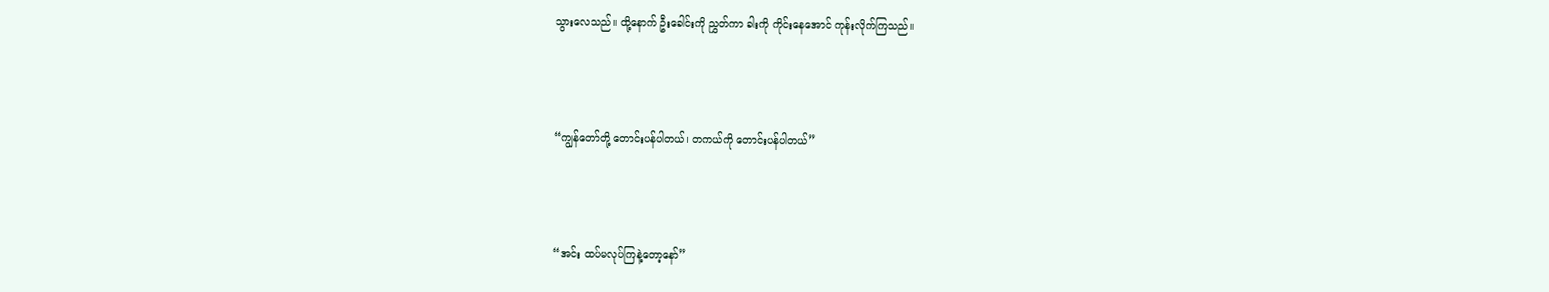သွားလေသည်။ ထို့နောက် ဦးခေါင်းကို ညွှတ်ကာ ခါးကို ကိုင်းနေအောင် ကုန်းလိုက်ကြသည်။



“ကျွန်တော်တို့ တောင်းပန်ပါတယ်၊ တကယ်ကို တောင်းပန်ပါတယ်”



“အင်း ထပ်မလုပ်ကြနဲ့တော့နော်”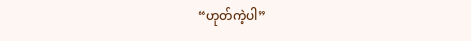“ဟုတ်ကဲ့ပါ”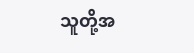သူတို့အ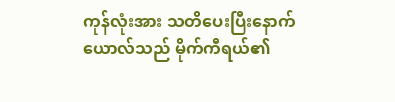ကုန်လုံးအား သတိပေးပြီးနောက် ယောလ်သည် မိုက်ကီရယ်၏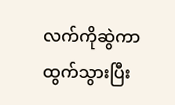လက်ကိုဆွဲကာ ထွက်သွားပြီး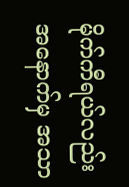မိုက်ကီရယ်လည်း အနောက်မှ အသာ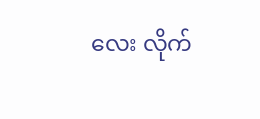လေး လိုက်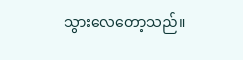သွားလေတော့သည်။